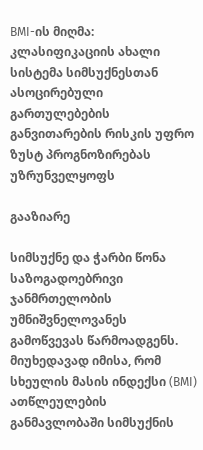BMI-ის მიღმა: კლასიფიკაციის ახალი სისტემა სიმსუქნესთან ასოცირებული გართულებების განვითარების რისკის უფრო ზუსტ პროგნოზირებას უზრუნველყოფს

გააზიარე

სიმსუქნე და ჭარბი წონა საზოგადოებრივი ჯანმრთელობის უმნიშვნელოვანეს გამოწვევას წარმოადგენს. მიუხედავად იმისა, რომ სხეულის მასის ინდექსი (BMI) ათწლეულების განმავლობაში სიმსუქნის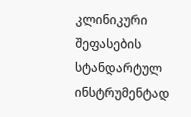კლინიკური შეფასების სტანდარტულ ინსტრუმენტად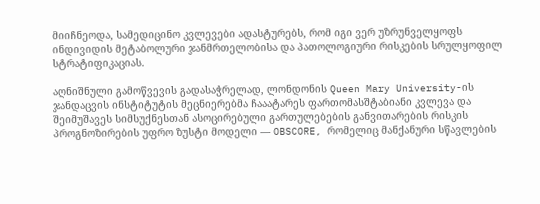მიიჩნეოდა, სამედიცინო კვლევები ადასტურებს, რომ იგი ვერ უზრუნველყოფს ინდივიდის მეტაბოლური ჯანმრთელობისა და პათოლოგიური რისკების სრულყოფილ სტრატიფიკაციას.

აღნიშნული გამოწვევის გადასაჭრელად, ლონდონის Queen Mary University-ის ჯანდაცვის ინსტიტუტის მეცნიერებმა ჩააატარეს ფართომასშტაბიანი კვლევა და შეიმუშავეს სიმსუქნესთან ასოცირებული გართულებების განვითარების რისკის პროგნოზირების უფრო ზუსტი მოდელი — OBSCORE, რომელიც მანქანური სწავლების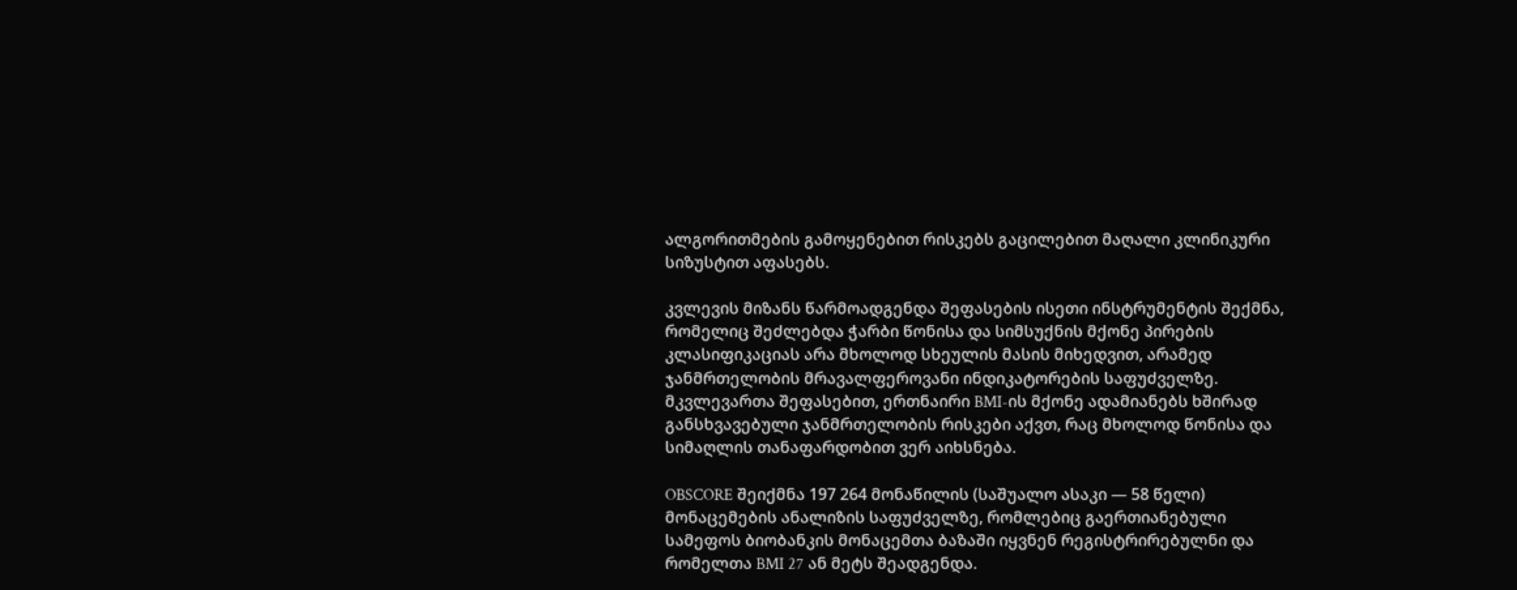ალგორითმების გამოყენებით რისკებს გაცილებით მაღალი კლინიკური სიზუსტით აფასებს.

კვლევის მიზანს წარმოადგენდა შეფასების ისეთი ინსტრუმენტის შექმნა, რომელიც შეძლებდა ჭარბი წონისა და სიმსუქნის მქონე პირების კლასიფიკაციას არა მხოლოდ სხეულის მასის მიხედვით, არამედ ჯანმრთელობის მრავალფეროვანი ინდიკატორების საფუძველზე. მკვლევართა შეფასებით, ერთნაირი BMI-ის მქონე ადამიანებს ხშირად განსხვავებული ჯანმრთელობის რისკები აქვთ, რაც მხოლოდ წონისა და სიმაღლის თანაფარდობით ვერ აიხსნება.

OBSCORE შეიქმნა 197 264 მონაწილის (საშუალო ასაკი — 58 წელი) მონაცემების ანალიზის საფუძველზე, რომლებიც გაერთიანებული სამეფოს ბიობანკის მონაცემთა ბაზაში იყვნენ რეგისტრირებულნი და რომელთა BMI 27 ან მეტს შეადგენდა.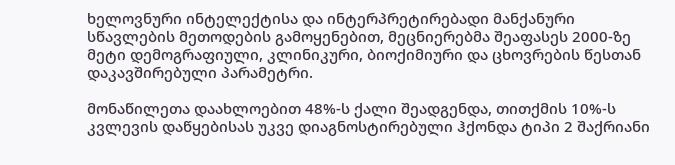ხელოვნური ინტელექტისა და ინტერპრეტირებადი მანქანური სწავლების მეთოდების გამოყენებით, მეცნიერებმა შეაფასეს 2000-ზე მეტი დემოგრაფიული, კლინიკური, ბიოქიმიური და ცხოვრების წესთან დაკავშირებული პარამეტრი.

მონაწილეთა დაახლოებით 48%-ს ქალი შეადგენდა, თითქმის 10%-ს კვლევის დაწყებისას უკვე დიაგნოსტირებული ჰქონდა ტიპი 2 შაქრიანი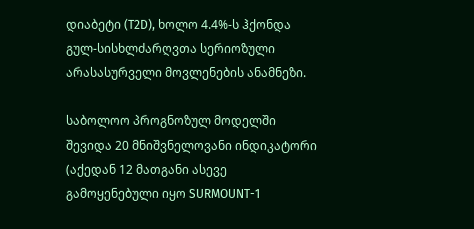დიაბეტი (T2D), ხოლო 4.4%-ს ჰქონდა გულ-სისხლძარღვთა სერიოზული არასასურველი მოვლენების ანამნეზი.

საბოლოო პროგნოზულ მოდელში შევიდა 20 მნიშვნელოვანი ინდიკატორი (აქედან 12 მათგანი ასევე გამოყენებული იყო SURMOUNT-1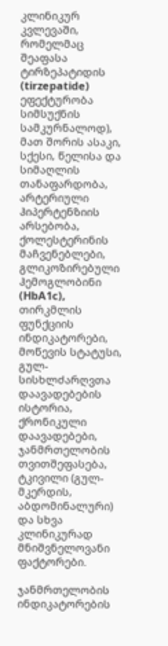კლინიკურ კვლევაში, რომელმაც შეაფასა ტირზეპატიდის (tirzepatide) ეფექტურობა სიმსუქნის სამკურნალოდ), მათ შორის ასაკი, სქესი, წელისა და სიმაღლის თანაფარდობა, არტერიული ჰიპერტენზიის არსებობა, ქოლესტერინის მაჩვენებლები, გლიკოზირებული ჰემოგლობინი (HbA1c), თირკმლის ფუნქციის ინდიკატორები, მოწევის სტატუსი, გულ-სისხლძარღვთა დაავადებების ისტორია, ქრონიკული დაავადებები, ჯანმრთელობის თვითშეფასება, ტკივილი (გულ-მკერდის, აბდომინალური) და სხვა კლინიკურად მნიშვნელოვანი ფაქტორები.

ჯანმრთელობის ინდიკატორების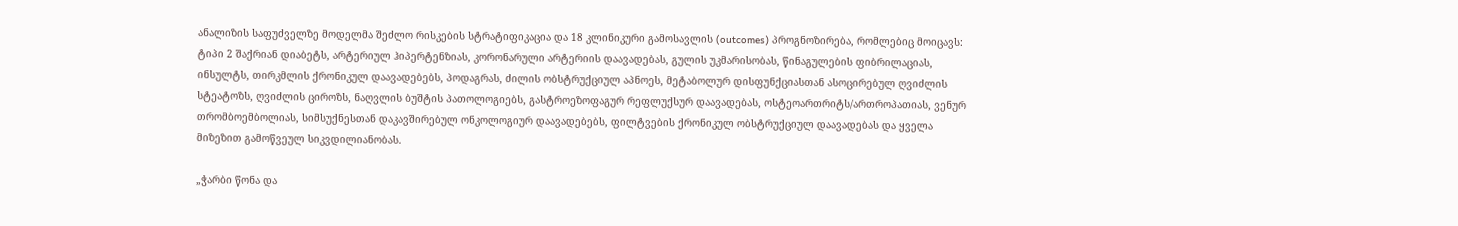ანალიზის საფუძველზე მოდელმა შეძლო რისკების სტრატიფიკაცია და 18 კლინიკური გამოსავლის (outcomes) პროგნოზირება, რომლებიც მოიცავს: ტიპი 2 შაქრიან დიაბეტს, არტერიულ ჰიპერტენზიას, კორონარული არტერიის დაავადებას, გულის უკმარისობას, წინაგულების ფიბრილაციას, ინსულტს, თირკმლის ქრონიკულ დაავადებებს, პოდაგრას, ძილის ობსტრუქციულ აპნოეს, მეტაბოლურ დისფუნქციასთან ასოცირებულ ღვიძლის სტეატოზს, ღვიძლის ციროზს, ნაღვლის ბუშტის პათოლოგიებს, გასტროეზოფაგურ რეფლუქსურ დაავადებას, ოსტეოართრიტს/ართროპათიას, ვენურ თრომბოემბოლიას, სიმსუქნესთან დაკავშირებულ ონკოლოგიურ დაავადებებს, ფილტვების ქრონიკულ ობსტრუქციულ დაავადებას და ყველა მიზეზით გამოწვეულ სიკვდილიანობას.

„ჭარბი წონა და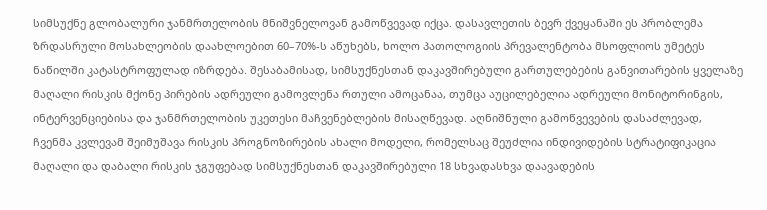სიმსუქნე გლობალური ჯანმრთელობის მნიშვნელოვან გამოწვევად იქცა. დასავლეთის ბევრ ქვეყანაში ეს პრობლემა ზრდასრული მოსახლეობის დაახლოებით 60–70%-ს აწუხებს, ხოლო პათოლოგიის პრევალენტობა მსოფლიოს უმეტეს ნაწილში კატასტროფულად იზრდება. შესაბამისად, სიმსუქნესთან დაკავშირებული გართულებების განვითარების ყველაზე მაღალი რისკის მქონე პირების ადრეული გამოვლენა რთული ამოცანაა, თუმცა აუცილებელია ადრეული მონიტორინგის, ინტერვენციებისა და ჯანმრთელობის უკეთესი მაჩვენებლების მისაღწევად. აღნიშნული გამოწვევების დასაძლევად, ჩვენმა კვლევამ შეიმუშავა რისკის პროგნოზირების ახალი მოდელი, რომელსაც შეუძლია ინდივიდების სტრატიფიკაცია მაღალი და დაბალი რისკის ჯგუფებად სიმსუქნესთან დაკავშირებული 18 სხვადასხვა დაავადების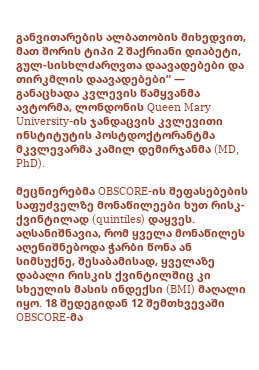განვითარების ალბათობის მიხედვით, მათ შორის ტიპი 2 შაქრიანი დიაბეტი, გულ-სისხლძარღვთა დაავადებები და თირკმლის დაავადებები“ — განაცხადა კვლევის წამყვანმა ავტორმა, ლონდონის Queen Mary University-ის ჯანდაცვის კვლევითი ინსტიტუტის პოსტდოქტორანტმა მკვლევარმა კამილ დემირჯანმა (MD, PhD).

მეცნიერებმა OBSCORE-ის შეფასებების საფუძველზე მონაწილეები ხუთ რისკ-ქვინტილად (quintiles) დაყვეს. აღსანიშნავია, რომ ყველა მონაწილეს აღენიშნებოდა ჭარბი წონა ან სიმსუქნე, შესაბამისად, ყველაზე დაბალი რისკის ქვინტილშიც კი სხეულის მასის ინდექსი (BMI) მაღალი იყო. 18 შედეგიდან 12 შემთხვევაში OBSCORE-მა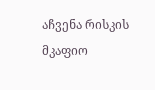აჩვენა რისკის მკაფიო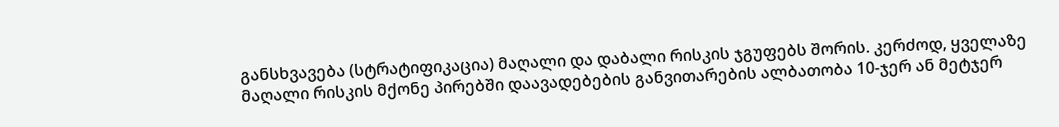განსხვავება (სტრატიფიკაცია) მაღალი და დაბალი რისკის ჯგუფებს შორის. კერძოდ, ყველაზე მაღალი რისკის მქონე პირებში დაავადებების განვითარების ალბათობა 10-ჯერ ან მეტჯერ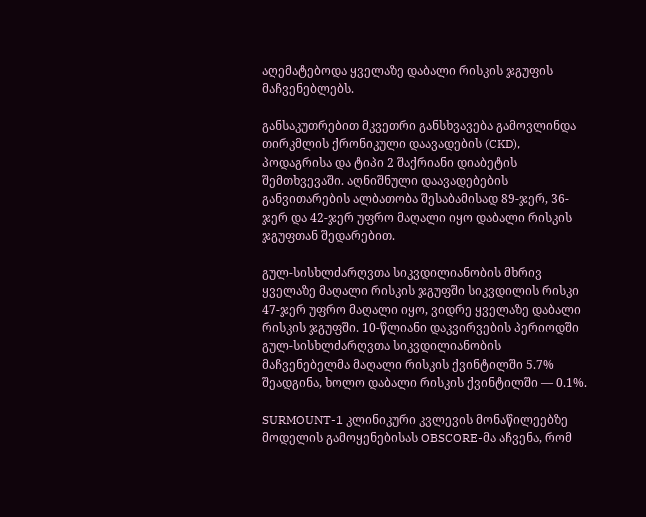აღემატებოდა ყველაზე დაბალი რისკის ჯგუფის მაჩვენებლებს.

განსაკუთრებით მკვეთრი განსხვავება გამოვლინდა  თირკმლის ქრონიკული დაავადების (CKD), პოდაგრისა და ტიპი 2 შაქრიანი დიაბეტის შემთხვევაში. აღნიშნული დაავადებების განვითარების ალბათობა შესაბამისად 89-ჯერ, 36-ჯერ და 42-ჯერ უფრო მაღალი იყო დაბალი რისკის ჯგუფთან შედარებით.

გულ-სისხლძარღვთა სიკვდილიანობის მხრივ ყველაზე მაღალი რისკის ჯგუფში სიკვდილის რისკი 47-ჯერ უფრო მაღალი იყო, ვიდრე ყველაზე დაბალი რისკის ჯგუფში. 10-წლიანი დაკვირვების პერიოდში გულ-სისხლძარღვთა სიკვდილიანობის მაჩვენებელმა მაღალი რისკის ქვინტილში 5.7% შეადგინა, ხოლო დაბალი რისკის ქვინტილში — 0.1%.

SURMOUNT-1 კლინიკური კვლევის მონაწილეებზე მოდელის გამოყენებისას OBSCORE-მა აჩვენა, რომ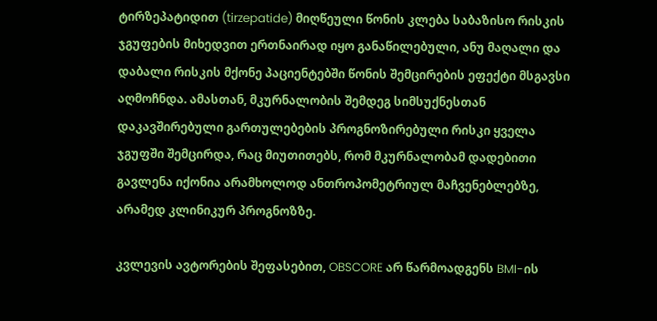ტირზეპატიდით (tirzepatide) მიღწეული წონის კლება საბაზისო რისკის ჯგუფების მიხედვით ერთნაირად იყო განაწილებული, ანუ მაღალი და დაბალი რისკის მქონე პაციენტებში წონის შემცირების ეფექტი მსგავსი აღმოჩნდა. ამასთან, მკურნალობის შემდეგ სიმსუქნესთან დაკავშირებული გართულებების პროგნოზირებული რისკი ყველა ჯგუფში შემცირდა, რაც მიუთითებს, რომ მკურნალობამ დადებითი გავლენა იქონია არამხოლოდ ანთროპომეტრიულ მაჩვენებლებზე, არამედ კლინიკურ პროგნოზზე.

კვლევის ავტორების შეფასებით, OBSCORE არ წარმოადგენს BMI-ის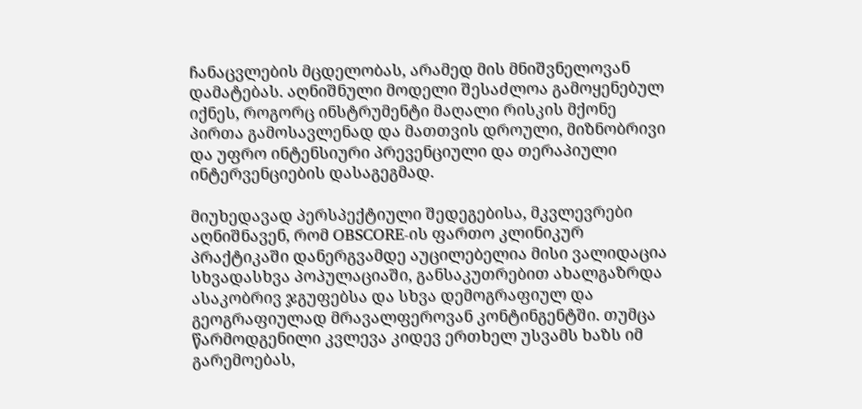ჩანაცვლების მცდელობას, არამედ მის მნიშვნელოვან დამატებას. აღნიშნული მოდელი შესაძლოა გამოყენებულ იქნეს, როგორც ინსტრუმენტი მაღალი რისკის მქონე პირთა გამოსავლენად და მათთვის დროული, მიზნობრივი და უფრო ინტენსიური პრევენციული და თერაპიული ინტერვენციების დასაგეგმად.

მიუხედავად პერსპექტიული შედეგებისა, მკვლევრები აღნიშნავენ, რომ OBSCORE-ის ფართო კლინიკურ პრაქტიკაში დანერგვამდე აუცილებელია მისი ვალიდაცია სხვადასხვა პოპულაციაში, განსაკუთრებით ახალგაზრდა ასაკობრივ ჯგუფებსა და სხვა დემოგრაფიულ და გეოგრაფიულად მრავალფეროვან კონტინგენტში. თუმცა წარმოდგენილი კვლევა კიდევ ერთხელ უსვამს ხაზს იმ გარემოებას,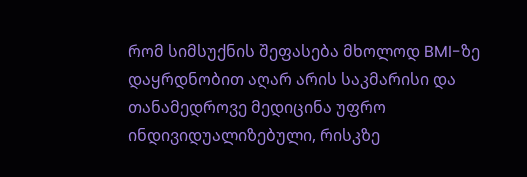რომ სიმსუქნის შეფასება მხოლოდ BMI-ზე დაყრდნობით აღარ არის საკმარისი და თანამედროვე მედიცინა უფრო ინდივიდუალიზებული, რისკზე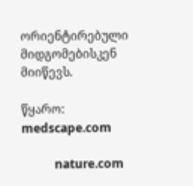ორიენტირებული მიდგომებისკენ მიიწევს.

წყარო: medscape.com

           nature.com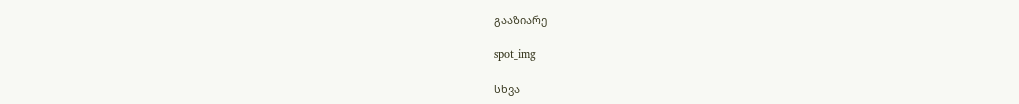გააზიარე

spot_img

სხვა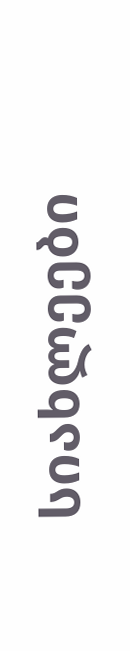სიახლეები